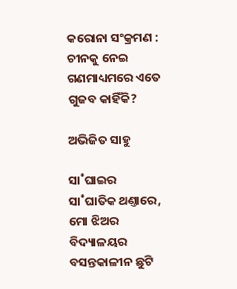କରୋନା ସଂକ୍ରମଣ : ଚୀନକୁ ନେଇ ଗଣମାଧ୍ୟମରେ ଏତେ ଗୁଜବ କାହିଁକି?

ଅଭିଜିତ ସାହୁ

ସା˚ଘାଇର ସା˚ଘାତିକ ଥଣ୍ତାରେ, ମୋ ଝିଅର ବିଦ୍ୟାଳୟର ବସନ୍ତକାଳୀନ ଛୁଟି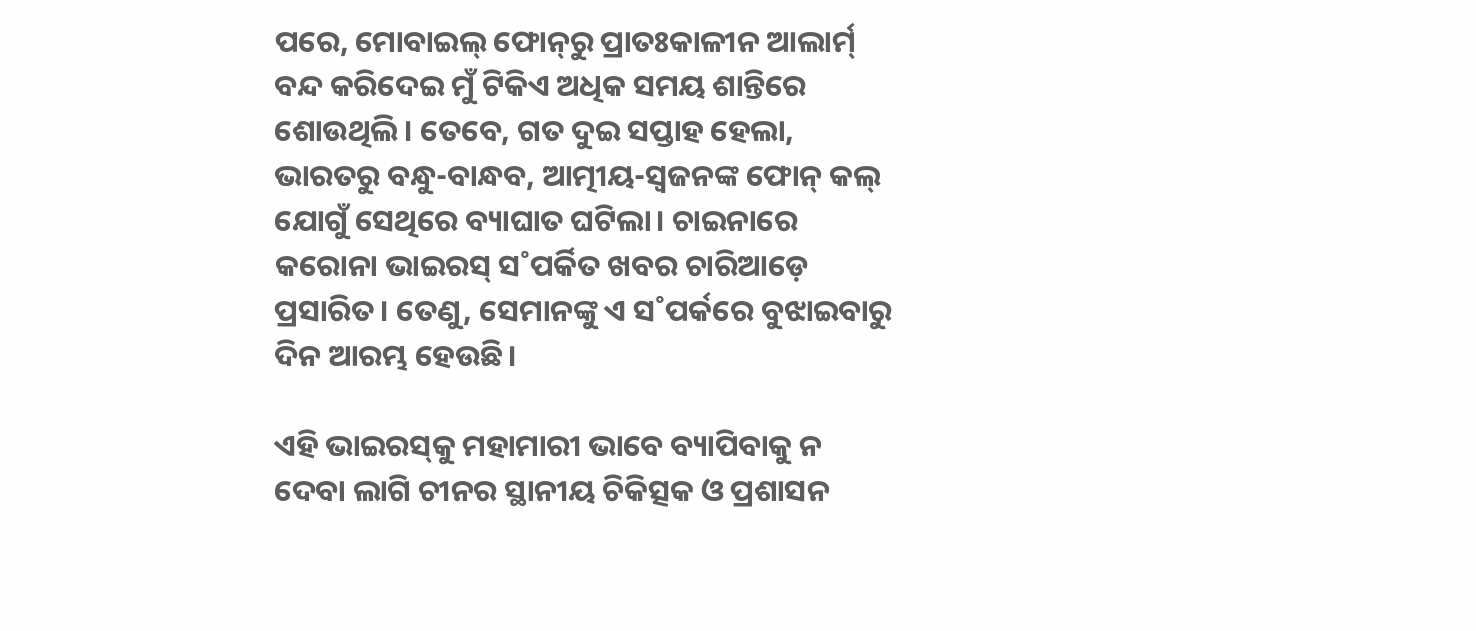ପରେ, ମୋବାଇଲ୍‌ ଫୋନ୍‌ରୁ ପ୍ରାତଃକାଳୀନ ଆଲାର୍ମ‌୍‌ ବନ୍ଦ କରିଦେଇ ମୁଁ ଟିକିଏ ଅଧିକ ସମୟ ଶାନ୍ତିରେ ଶୋଉଥିଲି। ତେବେ, ଗତ ଦୁଇ ସପ୍ତାହ ହେଲା, ଭାରତରୁ ବନ୍ଧୁ-ବାନ୍ଧବ, ଆତ୍ମୀୟ-ସ୍ବଜନଙ୍କ ଫୋନ୍‌ କଲ୍‌ ଯୋଗୁଁ ସେଥିରେ ବ୍ୟାଘାତ ଘଟିଲା। ଚାଇନାରେ କରୋନା ଭାଇରସ୍‌ ସ˚ପର୍କିତ ଖବର ଚାରିଆଡ଼େ ପ୍ରସାରିତ। ତେଣୁ, ସେମାନଙ୍କୁ ଏ ସ˚ପର୍କରେ ବୁଝାଇବାରୁ ଦିନ ଆରମ୍ଭ ହେଉଛି।

ଏହି ଭାଇରସ୍‌କୁ ମହାମାରୀ ଭାବେ ବ୍ୟାପିବାକୁ ନ ଦେବା ଲାଗି ଚୀନର ସ୍ଥାନୀୟ ଚିକିତ୍ସକ ଓ ପ୍ରଶାସନ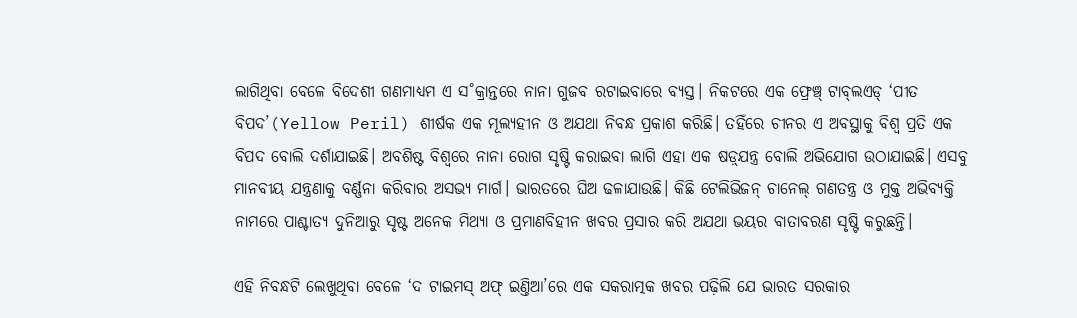ଲାଗିଥିବା ବେଳେ ବିଦେଶୀ ଗଣମାଧ୍ୟମ ଏ ସ˚କ୍ରାନ୍ତରେ ନାନା ଗୁଜବ ରଟାଇବାରେ ବ୍ୟସ୍ତ। ନିକଟରେ ଏକ ଫ୍ରେଞ୍ଚ୍‌ ଟାବ୍‌ଲଏଡ୍‌ ‘ପୀତ ବିପଦ’(Yellow Peril) ଶୀର୍ଷକ ଏକ ମୂଲ୍ୟହୀନ ଓ ଅଯଥା ନିବନ୍ଧ ପ୍ରକାଶ କରିଛି। ତହିଁରେ ଚୀନର ଏ ଅବସ୍ଥାକୁ ବିଶ୍ବ ପ୍ରତି ଏକ ବିପଦ ବୋଲି ଦର୍ଶାଯାଇଛି। ଅବଶିଷ୍ଟ ବିଶ୍ବରେ ନାନା ରୋଗ ସୃଷ୍ଟି କରାଇବା ଲାଗି ଏହା ଏକ ଷଡ଼୍‌ଯନ୍ତ୍ର ବୋଲି ଅଭିଯୋଗ ଉଠାଯାଇଛି। ଏସବୁ ମାନବୀୟ ଯନ୍ତ୍ରଣାକୁ ବର୍ଣ୍ଣନା କରିବାର ଅସଭ୍ୟ ମାର୍ଗ। ଭାରତରେ ଘିଅ ଢଳାଯାଉଛି। କିଛି ଟେଲିଭିଜନ୍‌ ଚାନେଲ୍‌ ଗଣତନ୍ତ୍ର ଓ ମୁକ୍ତ ଅଭିବ୍ୟକ୍ତି ନାମରେ ପାଶ୍ଚାତ୍ୟ ଦୁନିଆରୁ ସୃଷ୍ଟ ଅନେକ ମିଥ୍ୟା ଓ ପ୍ରମାଣବିହୀନ ଖବର ପ୍ରସାର କରି ଅଯଥା ଭୟର ବାତାବରଣ ସୃଷ୍ଟି କରୁଛନ୍ତି।

ଏହି ନିବନ୍ଧଟି ଲେଖୁଥିବା ବେଳେ ‘ଦ ଟାଇମସ୍‌ ଅଫ୍‌ ଇଣ୍ତିଆ’ରେ ଏକ ସକରାତ୍ମକ ଖବର ପଢ଼ିଲି ଯେ ଭାରତ ସରକାର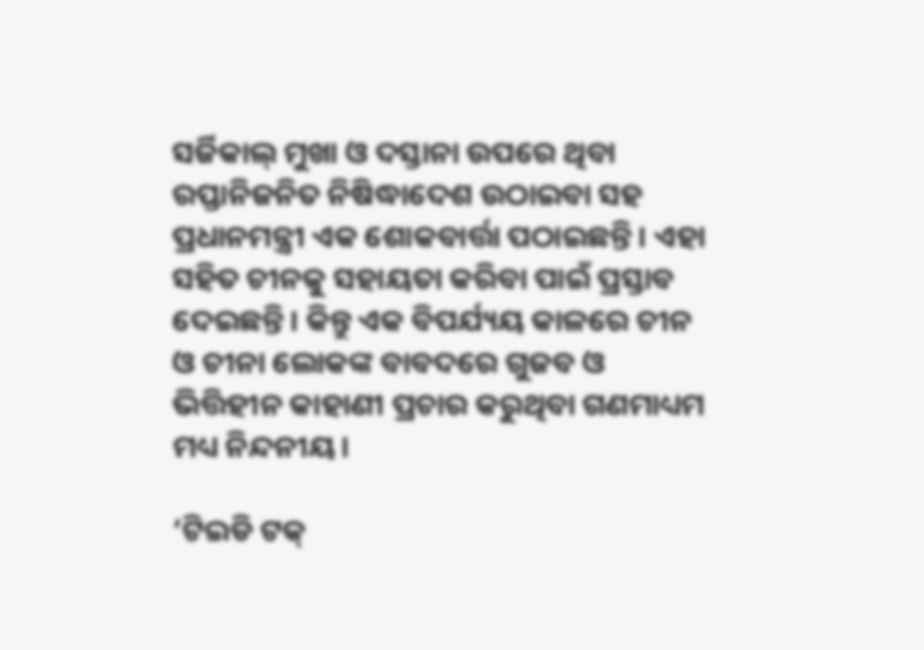ସର୍ଜିକାଲ୍‌ ମୁଖା ଓ ଦସ୍ତାନା ଉପରେ ଥିବା ରପ୍ତାନିଜନିତ ନିଷିଦ୍ଧାଦେଶ ଉଠାଇବା ସହ ପ୍ରଧାନମନ୍ତ୍ରୀ ଏକ ଶୋକବାର୍ତ୍ତା ପଠାଇଛନ୍ତି। ଏହା ସହିତ ଚୀନକୁ ସହାୟତା କରିବା ପାଇଁ ପ୍ରସ୍ତାବ ଦେଇଛନ୍ତି। କିନ୍ତୁ ଏକ ବିପର୍ଯ୍ୟୟ କାଳରେ ଚୀନ ଓ ଚୀନା ଲୋକଙ୍କ ବାବଦରେ ଗୁଜବ ଓ ଭିତ୍ତିହୀନ କାହାଣୀ ପ୍ରଚାର କରୁଥିବା ଗଣମାଧ୍ୟମ ମଧ୍ୟ ନିନ୍ଦନୀୟ।

‘ଟିଇଡି ଟକ୍‌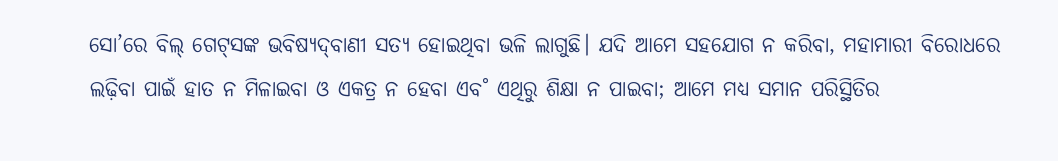ସୋ’ରେ ବିଲ୍‌ ଗେଟ୍‌ସଙ୍କ ଭବିଷ୍ୟଦ୍‌ବାଣୀ ସତ୍ୟ ହୋଇଥିବା ଭଳି ଲାଗୁଛି। ଯଦି ଆମେ ସହଯୋଗ ନ କରିବା, ମହାମାରୀ ବିରୋଧରେ ଲଢ଼ିବା ପାଇଁ ହାତ ନ ମିଳାଇବା ଓ ଏକତ୍ର ନ ହେବା ଏବ˚ ଏଥିରୁ ଶିକ୍ଷା ନ ପାଇବା; ଆମେ ମଧ୍ୟ ସମାନ ପରିସ୍ଥିତିର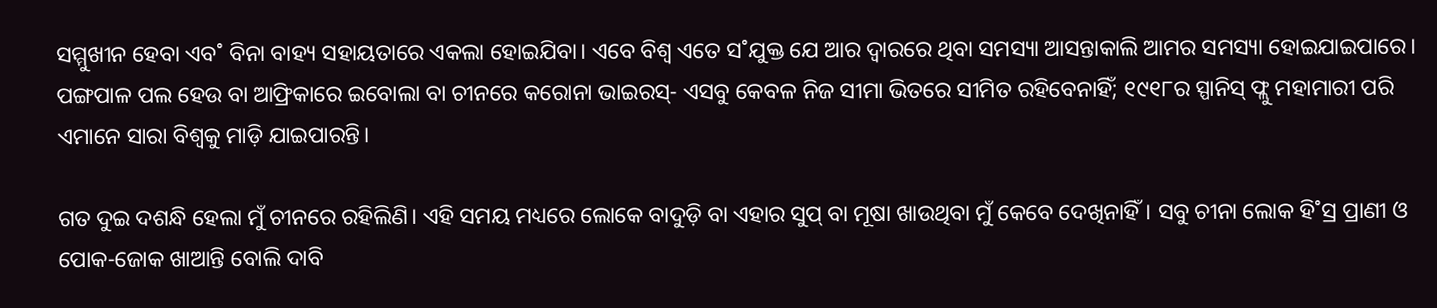ସମ୍ମୁଖୀନ ହେବା ଏବ˚ ବିନା ବାହ୍ୟ ସହାୟତାରେ ଏକଲା ହୋଇଯିବା। ଏବେ ବିଶ୍ବ ଏତେ ସ˚ଯୁକ୍ତ ଯେ ଆର ଦ୍ବାରରେ ଥିବା ସମସ୍ୟା ଆସନ୍ତାକାଲି ଆମର ସମସ୍ୟା ହୋଇଯାଇପାରେ। ପଙ୍ଗପାଳ ପଲ ହେଉ ବା ଆଫ୍ରିକାରେ ଇବୋଲା ବା ଚୀନରେ କରୋନା ଭାଇରସ୍‌- ଏସବୁ କେବଳ ନିଜ ସୀମା ଭିତରେ ସୀମିତ ରହିବେନାହିଁ; ୧୯୧୮ର ସ୍ପାନିସ୍‌ ଫ୍ଲୁ ମହାମାରୀ ପରି ଏମାନେ ସାରା ବିଶ୍ବକୁ ମାଡ଼ି ଯାଇପାରନ୍ତି।

ଗତ ଦୁଇ ଦଶନ୍ଧି ହେଲା ମୁଁ ଚୀନରେ ରହିଲିଣି। ଏହି ସମୟ ମଧ୍ୟରେ ଲୋକେ ବାଦୁଡ଼ି ବା ଏହାର ସୁପ୍‌ ବା ମୂଷା ଖାଉଥିବା ମୁଁ କେବେ ଦେଖିନାହିଁ। ସବୁ ଚୀନା ଲୋକ ହି˚ସ୍ର ପ୍ରାଣୀ ଓ ପୋକ-ଜୋକ ଖାଆନ୍ତି ବୋଲି ଦାବି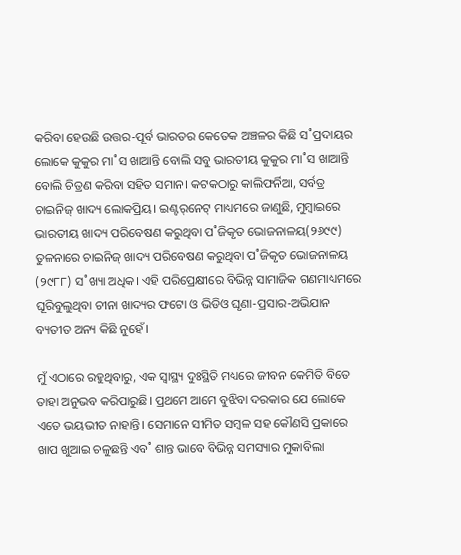କରିବା ହେଉଛି ଉତ୍ତର-ପୂର୍ବ ଭାରତର କେତେକ ଅଞ୍ଚଳର କିଛି ସ˚ପ୍ରଦାୟର ଲୋକେ କୁକୁର ମା˚ସ ଖାଆନ୍ତି ବୋଲି ସବୁ ଭାରତୀୟ କୁକୁର ମା˚ସ ଖାଆନ୍ତି ବୋଲି ଚିତ୍ରଣ କରିବା ସହିତ ସମାନ। କଟକଠାରୁ କାଲିଫର୍ନିଆ, ସର୍ବତ୍ର ଚାଇନିଜ୍‌ ଖାଦ୍ୟ ଲୋକପ୍ରିୟ। ଇଣ୍ଟର‌୍‌ନେଟ୍‌ ମାଧ୍ୟମରେ ଜାଣୁଛି, ମୁମ୍ବାଇରେ ଭାରତୀୟ ଖାଦ୍ୟ ପରିବେଷଣ କରୁଥିବା ପ˚ଜିକୃତ ଭୋଜନାଳୟ(୨୬୯୯) ତୁଳନାରେ ଚାଇନିଜ୍‌ ଖାଦ୍ୟ ପରିବେଷଣ କରୁଥିବା ପ˚ଜିକୃତ ଭୋଜନାଳୟ (୨୯୮୮) ସ˚ଖ୍ୟା ଅଧିକ। ଏହି ପରିପ୍ରେକ୍ଷୀରେ ବିଭିନ୍ନ ସାମାଜିକ ଗଣମାଧ୍ୟମରେ ଘୂରିବୁଲୁଥିବା ଚୀନା ଖାଦ୍ୟର ଫଟୋ ଓ ଭିଡିଓ ଘୃଣା-ପ୍ରସାର-ଅଭିଯାନ ବ୍ୟତୀତ ଅନ୍ୟ କିଛି ନୁହେଁ।

ମୁଁ ଏଠାରେ ରହୁଥିବାରୁ, ଏକ ସ୍ବାସ୍ଥ୍ୟ ଦୁଃସ୍ଥିତି ମଧ୍ୟରେ ଜୀବନ କେମିତି ବିତେ ତାହା ଅନୁଭବ କରିପାରୁଛି। ପ୍ରଥମେ ଆମେ ବୁଝିବା ଦରକାର ଯେ ଲୋକେ ଏତେ ଭୟଭୀତ ନାହାନ୍ତି। ସେମାନେ ସୀମିତ ସମ୍ବଳ ସହ କୌଣସି ପ୍ରକାରେ ଖାପ ଖୁଆଇ ଚଳୁଛନ୍ତି ଏବ˚ ଶାନ୍ତ ଭାବେ ବିଭିନ୍ନ ସମସ୍ୟାର ମୁକାବିଲା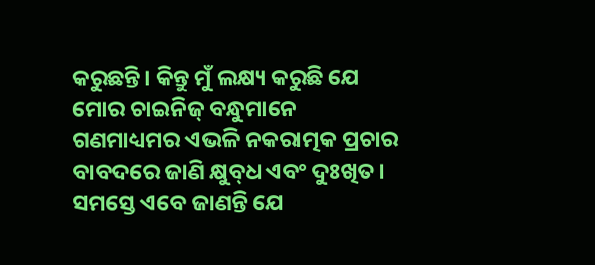କରୁଛନ୍ତି। କିନ୍ତୁ ମୁଁ ଲକ୍ଷ୍ୟ କରୁଛି ଯେ ମୋର ଚାଇନିଜ୍‌ ବନ୍ଧୁମାନେ ଗଣମାଧ୍ୟମର ଏଭଳି ନକରାତ୍ମକ ପ୍ରଚାର ବାବଦରେ ଜାଣି କ୍ଷୁବ୍‌ଧ ଏବଂ ଦୁଃଖିତ। ସମସ୍ତେ ଏବେ ଜାଣନ୍ତି ଯେ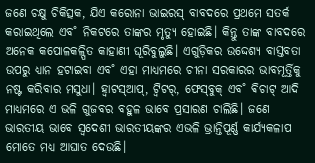ଜଣେ ଚକ୍ଷୁ ଚିକିତ୍ସକ, ଯିଏ କରୋନା ଭାଇରସ୍‌ ବାବଦରେ ପ୍ରଥମେ ସତର୍କ କରାଇଥିଲେ ଏବ˚ ନିକଟରେ ତାଙ୍କର ମୃତ୍ୟୁ ହୋଇଛି। କିନ୍ତୁ ତାଙ୍କ ବାବଦରେ ଅନେକ କପୋଳକଳ୍ପିତ କାହାଣୀ ଘୂରିବୁଲୁଛି। ଏଗୁଡ଼ିକର ଉଦ୍ଦେଶ୍ୟ ବାସ୍ତବତା ଉପରୁ ଧ୍ୟାନ ହଟାଇବା ଏବ˚ ଏହା ମାଧ୍ୟମରେ ଚୀନା ସରକାରର ଭାବମୂର୍ତ୍ତିକୁ ନଷ୍ଟ କରିବାର ମସୁଧା। ହ୍ବାଟସ୍‌ଆପ୍‌, ଟ୍ବିଟର‌୍‌, ଫେସ୍‌ବୁକ୍‌ ଏବ˚ ଵିଚାଟ୍‌ ଆଦି ମାଧ୍ୟମରେ ଏ ଭଳି ଗୁଜବର ବହୁଳ ଭାବେ ପ୍ରସାରଣ ଚାଲିଛି। ଜଣେ ଭାରତୀୟ ଭାବେ ସ୍ବଦେଶୀ ଭାରତୀୟଙ୍କର ଏଭଳି ଭ୍ରାନ୍ତିପୂର୍ଣ୍ଣ କାର୍ଯ୍ୟକଳାପ ମୋତେ ମଧ୍ୟ ଆଘାତ ଦେଉଛି।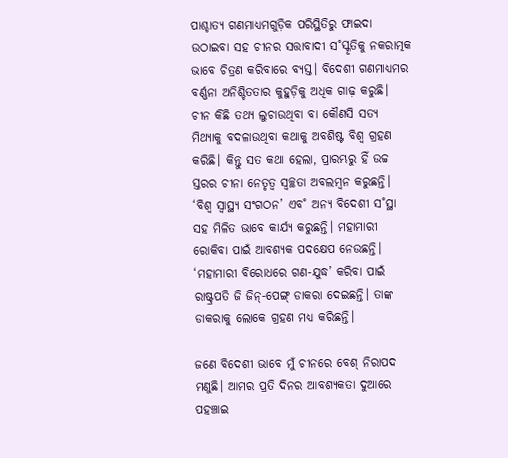ପାଶ୍ଚାତ୍ୟ ଗଣମାଧ୍ୟମଗୁଡ଼ିକ ପରିସ୍ଥିତିରୁ ଫାଇଦା ଉଠାଇବା ସହ ଚୀନର ସତ୍ତାବାଦୀ ସ˚ସ୍କୃତିକୁ ନକରାତ୍ମକ ଭାବେ ଚିତ୍ରଣ କରିବାରେ ବ୍ୟସ୍ତ। ବିଦେଶୀ ଗଣମାଧ୍ୟମର ବର୍ଣ୍ଣନା ଅନିଶ୍ଚିତତାର କୁହୁଡ଼ିକୁ ଅଧିକ ଗାଢ଼ କରୁଛି। ଚୀନ କିଛି ତଥ୍ୟ ଲୁଚାଉଥିବା ବା କୌଣସି ସତ୍ୟ ମିଥ୍ୟାକୁ ବଦଳାଉଥିବା କଥାକୁ ଅବଶିଷ୍ଟ ବିଶ୍ବ ଗ୍ରହଣ କରିଛି। କିନ୍ତୁ ସତ କଥା ହେଲା, ପ୍ରାରମ୍ଭରୁ ହିଁ ଉଚ୍ଚ ସ୍ତରର ଚୀନା ନେତୃତ୍ବ ସ୍ବଚ୍ଛତା ଅବଲମ୍ବନ କରୁଛନ୍ତି। ‘ବିଶ୍ବ ସ୍ବାସ୍ଥ୍ୟ ସଂଗଠନ’ ଏବ˚ ଅନ୍ୟ ବିଦେଶୀ ସ˚ସ୍ଥା ସହ ମିଳିତ ଭାବେ କାର୍ଯ୍ୟ କରୁଛନ୍ତି। ମହାମାରୀ ରୋକିବା ପାଇଁ ଆବଶ୍ୟକ ପଦକ୍ଷେପ ନେଉଛନ୍ତି। ‘ମହାମାରୀ ବିରୋଧରେ ଗଣ-ଯୁଦ୍ଧ’ କରିବା ପାଇଁ ରାଷ୍ଟ୍ରପତି ଜି ଜିନ୍‌-ପେଙ୍ଗ୍‌ ଡାକରା ଦେଇଛନ୍ତି। ତାଙ୍କ ଡାକରାକୁ ଲୋକେ ଗ୍ରହଣ ମଧ୍ୟ କରିଛନ୍ତି।

ଜଣେ ବିଦେଶୀ ଭାବେ ମୁଁ ଚୀନରେ ବେଶ୍‌ ନିରାପଦ ମଣୁଛି। ଆମର ପ୍ରତି ଦିନର ଆବଶ୍ୟକତା ଦୁଆରେ ପହଞ୍ଚାଇ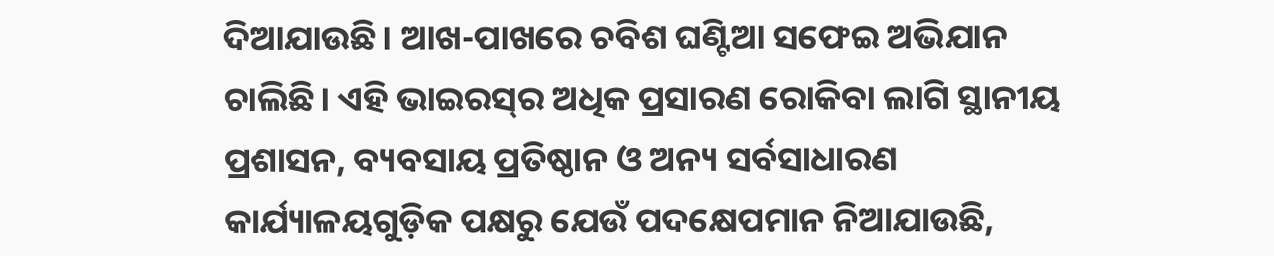ଦିଆଯାଉଛି। ଆଖ-ପାଖରେ ଚବିଶ ଘଣ୍ଟିଆ ସଫେଇ ଅଭିଯାନ ଚାଲିଛି। ଏହି ଭାଇରସ୍‌ର ଅଧିକ ପ୍ରସାରଣ ରୋକିବା ଲାଗି ସ୍ଥାନୀୟ ପ୍ରଶାସନ, ବ୍ୟବସାୟ ପ୍ରତିଷ୍ଠାନ ଓ ଅନ୍ୟ ସର୍ବସାଧାରଣ କାର୍ଯ୍ୟାଳୟଗୁଡ଼ିକ ପକ୍ଷରୁ ଯେଉଁ ପଦକ୍ଷେପମାନ ନିଆଯାଉଛି,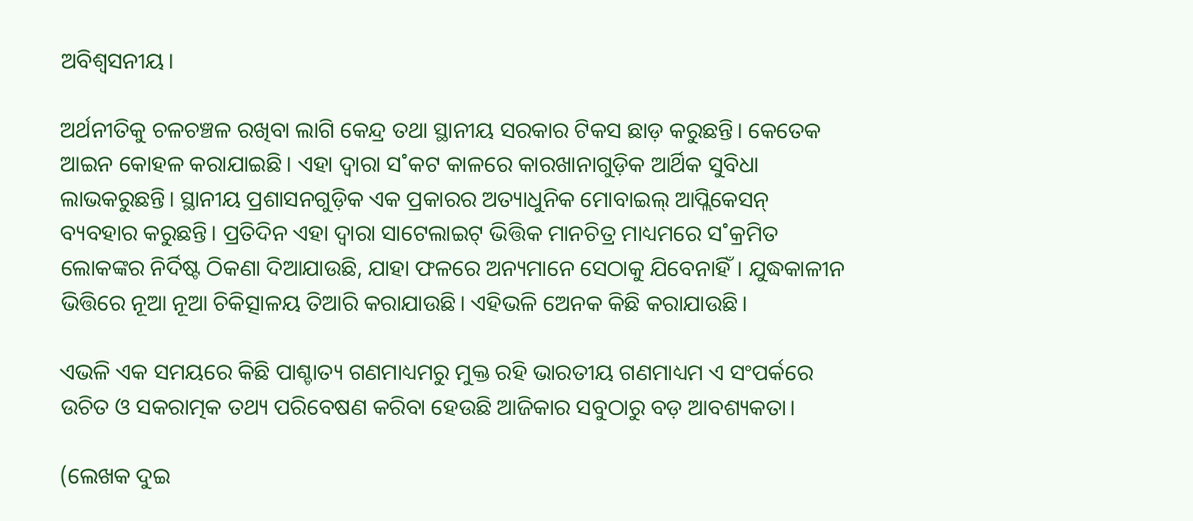ଅବିଶ୍ବସନୀୟ।

ଅର୍ଥନୀତିକୁ ଚଳଚଞ୍ଚଳ ରଖିବା ଲାଗି କେନ୍ଦ୍ର ତଥା ସ୍ଥାନୀୟ ସରକାର ଟିକସ ଛାଡ଼ କରୁଛନ୍ତି। କେତେକ ଆଇନ କୋହଳ କରାଯାଇଛି। ଏହା ଦ୍ବାରା ସ˚କଟ କାଳରେ କାରଖାନାଗୁଡ଼ିକ ଆର୍ଥିକ ସୁବିଧା ଲାଭକରୁଛନ୍ତି। ସ୍ଥାନୀୟ ପ୍ରଶାସନଗୁଡ଼ିକ ଏକ ପ୍ରକାରର ଅତ୍ୟାଧୁନିକ ମୋବାଇଲ୍‌ ଆପ୍ଲିକେସନ୍‌ ବ୍ୟବହାର କରୁଛନ୍ତି। ପ୍ରତିଦିନ ଏହା ଦ୍ବାରା ସାଟେଲାଇଟ୍‌ ଭିତ୍ତିକ ମାନଚିତ୍ର ମାଧ୍ୟମରେ ସ˚କ୍ରମିତ ଲୋକଙ୍କର ନିର୍ଦିଷ୍ଟ ଠିକଣା ଦିଆଯାଉଛି, ଯାହା ଫଳରେ ଅନ୍ୟମାନେ ସେଠାକୁ ଯିବେନାହିଁ। ଯୁଦ୍ଧକାଳୀନ ଭିତ୍ତିରେ ନୂଆ ନୂଆ ଚିକିତ୍ସାଳୟ ତିଆରି କରାଯାଉଛି। ଏହିଭଳି ଅ‌େନକ କିଛି କରାଯାଉଛି।

ଏଭଳି ଏକ ସମୟରେ କିଛି ପାଶ୍ଚାତ୍ୟ ଗଣମାଧ୍ୟମରୁ ମୁକ୍ତ ରହି ଭାରତୀୟ ଗଣମାଧ୍ୟମ ଏ ସଂପର୍କରେ ଉଚିତ ଓ ସକରାତ୍ମକ ତଥ୍ୟ ପରିବେଷଣ କରିବା ହେଉଛି ଆଜିକାର ସବୁଠାରୁ ବଡ଼ ଆବଶ୍ୟକତା।

(ଲେଖକ ଦୁଇ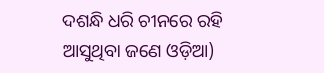ଦଶନ୍ଧି ଧରି ଚୀନରେ ରହି ଆସୁଥିବା ଜଣେ ଓଡ଼ିଆ)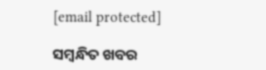[email protected]

ସମ୍ବନ୍ଧିତ ଖବର